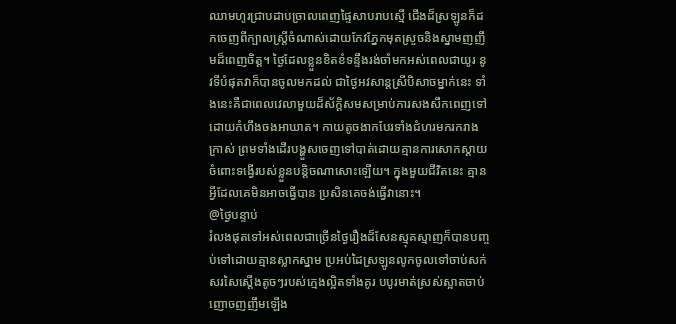ឈាមហូរជ្រាបដាបច្រាលពេញផ្ទៃសាបរាបស្មើ ជើងដ៏ស្រឡូនក៏ដកចេញពីក្បាលស្ត្រីចំណាស់ដោយកែវភ្នែកមុតស្រួចនិងស្នាមញញឹមដ៏ពេញចិត្ត។ ថ្ងៃដែលខ្លួនខិតខំទន្ទឹងរង់ចាំមកអស់ពេលជាយូរ នូវទីបំផុតវាក៏បានចូលមកដល់ ជាថ្ងៃអវសាន្តស្រីបិសាចម្នាក់នេះ ទាំងនេះគឺជាពេលវេលាមួយដ៏ស័ក្តិសមសម្រាប់ការសងសឹកពេញទៅដោយកំហឹងចងអាឃាត។ កាយតូចងាកបែរទាំងជំហរមករករាងក្រាស់ ព្រមទាំងដើរបង្ហួសចេញទៅបាត់ដោយគ្មានការសោកស្តាយចំពោះទង្វើរបស់ខ្លួនបន្តិចណាសោះឡើយ។ ក្នុងមួយជីវិតនេះ គ្មានអ្វីដែលគេមិនអាចធ្វើបាន ប្រសិនគេចង់ធ្វើវានោះ។
@ថ្ងៃបន្ទាប់
រំលងផុតទៅអស់ពេលជាច្រើនថ្ងៃរឿងដ៏សែនស្មុគស្មាញក៏បានបញ្ចប់ទៅដោយគ្មានស្លាកស្នាម ប្រអប់ដៃស្រឡូនលូកចូលទៅចាប់សក់សរសៃស្តើងតូចៗរបស់ក្មេងល្អិតទាំងគូរ បបូរមាត់ស្រស់ស្អាតចាប់ញោចញញឹមឡើង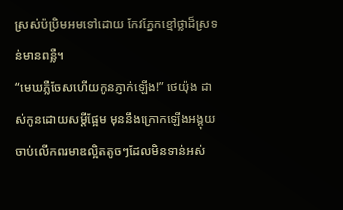ស្រស់ប៉ប្រិមអមទៅដោយ កែវភ្នែកខ្មៅថ្លាដ៏ស្រទន់មានពន្លឺ។
“មេឃភ្លឺចែសហើយកូនភ្ញាក់ឡើង!” ថេយ៉ុង ដាស់កូនដោយសម្តីផ្អែម មុននឹងក្រោកឡើងអង្គុយចាប់លើកពរមាឌល្អិតតូចៗដែលមិនទាន់អស់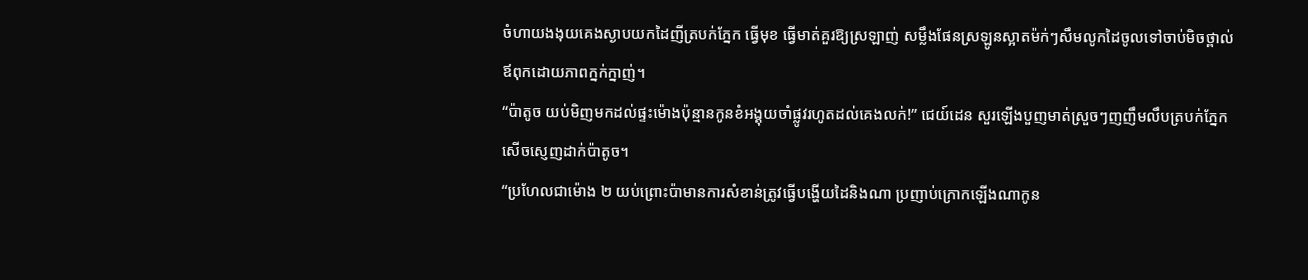ចំហាយងងុយគេងស្ងាបយកដៃញីត្របក់ភ្នែក ធ្វើមុខ ធ្វើមាត់គួរឱ្យស្រឡាញ់ សម្លឹងផែនស្រឡូនស្អាតម៉ក់ៗសឹមលូកដៃចូលទៅចាប់មិចថ្ពាល់ឪពុកដោយភាពក្នក់ក្នាញ់។
“ប៉ាតូច យប់មិញមកដល់ផ្ទះម៉ោងប៉ុន្មានកូនខំអង្គុយចាំផ្លូវរហូតដល់គេងលក់!” ជេយ៍ដេន សួរឡើងបួញមាត់ស្រួចៗញញឹមលឹបត្របក់ភ្នែកសើចស្ញេញដាក់ប៉ាតូច។
“ប្រហែលជាម៉ោង ២ យប់ព្រោះប៉ាមានការសំខាន់ត្រូវធ្វើបង្ហើយដៃនិងណា ប្រញាប់ក្រោកឡើងណាកូន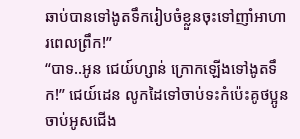ឆាប់បានទៅងូតទឹករៀបចំខ្លួនចុះទៅញាំអាហារពេលព្រឹក!”
“បាទ..អូន ជេយ៍ហ្សាន់ ក្រោកឡើងទៅងូតទឹក!” ជេយ៍ដេន លូកដៃទៅចាប់ទះកំប៉េះគូថប្អូនចាប់អូសជើង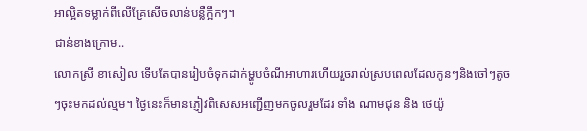អាល្អិតទម្លាក់ពីលើគ្រែសើចលាន់បន្លឺក្អឹកៗ។
ជាន់ខាងក្រោម..
លោកស្រី ខាសៀល ទើបតែបានរៀបចំទុកដាក់ម្ហូបចំណីអាហារហើយរួចរាល់ស្របពេលដែលកូនៗនិងចៅៗតូចៗចុះមកដល់ល្មម។ ថ្ងៃនេះក៏មានភ្ញៀវពិសេសអញ្ជើញមកចូលរួមដែរ ទាំង ណាមជុន និង ថេយ៉ូ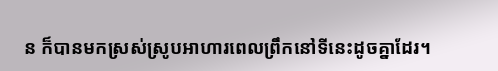ន ក៏បានមកស្រស់ស្រូបអាហារពេលព្រឹកនៅទីនេះដូចគ្នាដែរ។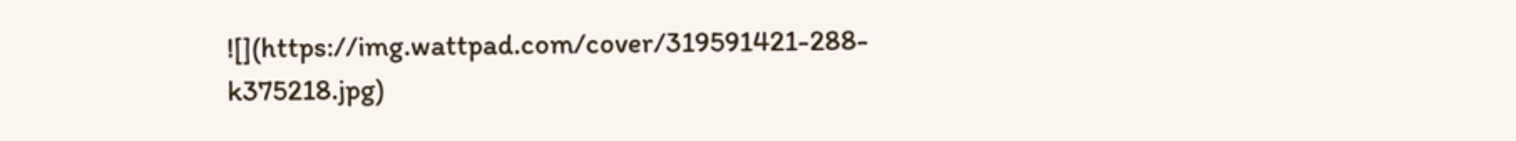![](https://img.wattpad.com/cover/319591421-288-k375218.jpg)